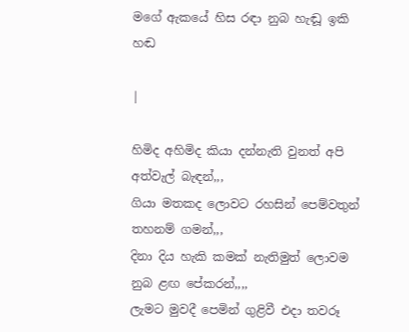මගේ ඇකයේ හිස රඳා නුබ හැඬූ ඉකි හඬ

|

හිමිද අහිමිද කියා දන්නැති වුනත් අපි අත්වැල් බැඳන්,,,
ගියා මතකද ලොවට රහසින් පෙම්වතුන් තහනම් ගමන්,,,
දිනා දිය හැකි කමක් නැතිමුත් ලොවම නුබ ළඟ පේකරන්,,,,
ලැමට මුවදී පෙමින් ගුළිවී එදා තවරූ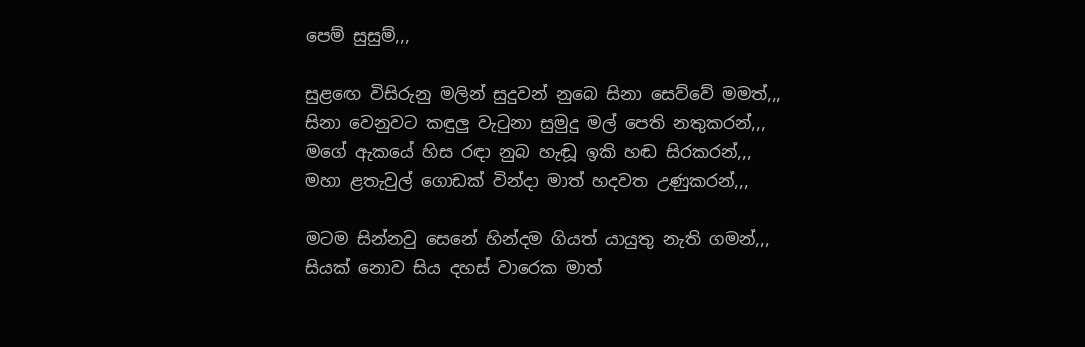පෙම් සුසුම්,,,

සුළඟෙ විසිරුනු මලින් සුදුවන් නුබෙ සිනා සෙව්වේ මමත්,,,
සිනා වෙනුවට කඳුලු වැටුනා සුමුදු මල් පෙති නතුකරන්,,,
මගේ ඇකයේ හිස රඳා නුබ හැඬූ ඉකි හඬ සිරකරන්,,,
මහා ළතැවුල් ගොඩක් වින්දා මාත් හදවත උණුකරන්,,,

මටම සින්නවු සෙනේ හින්දම ගියත් යායුතු නැති ගමන්,,,
සියක් නොව සිය දහස් වාරෙක මාත්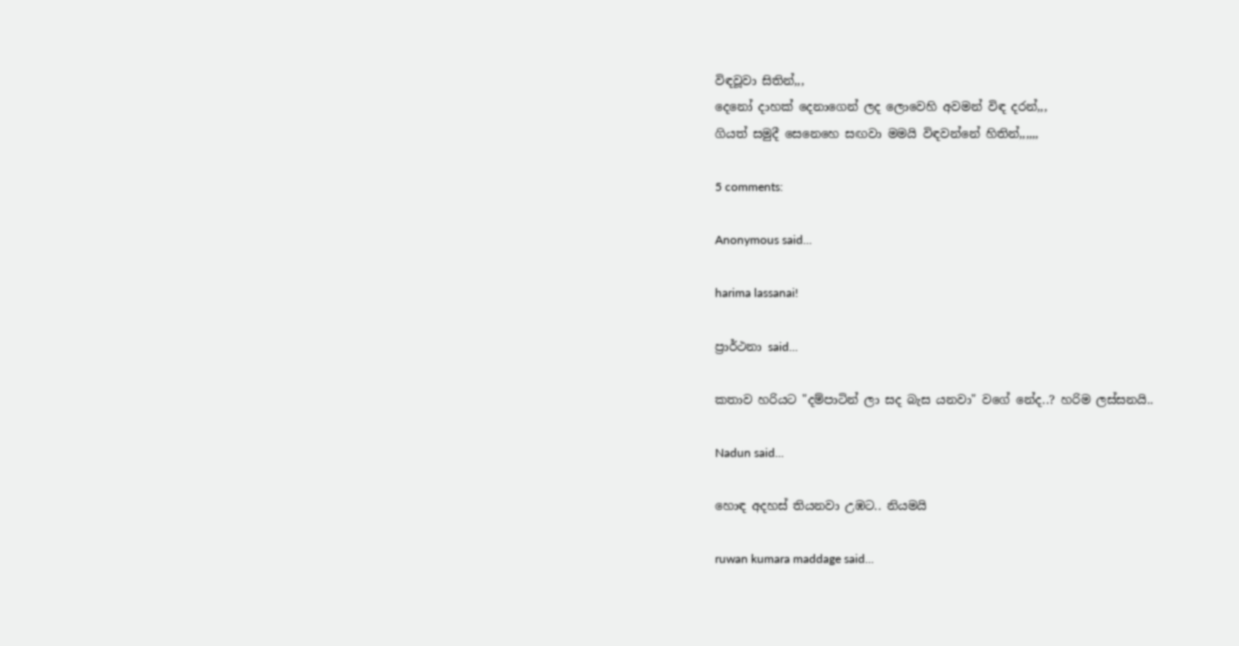විඳවූවා සිතින්,,,
දෙනෝ දාහක් දෙනාගෙන් ලද ලොවෙහි අවමන් විඳ දරන්,,,
ගියත් සමුදී සෙනෙහෙ සඟවා මමයි විඳවන්නේ හිතින්,,,,,,

5 comments:

Anonymous said...

harima lassanai!

ප්‍රාර්ථනා said...

කතාව හරියට "දම්පාටින් ලා සද බැස යනවා" වගේ නේද..? හරිම ලස්සනයි..

Nadun said...

හොඳ අදහස් තියනවා උඹට.. නියමයි

ruwan kumara maddage said...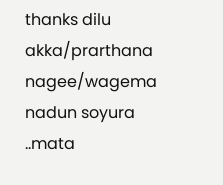thanks dilu akka/prarthana nagee/wagema nadun soyura ..mata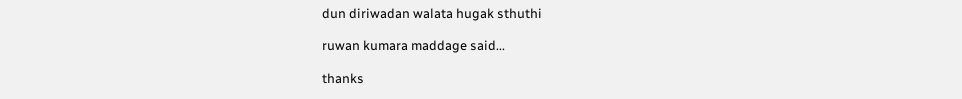dun diriwadan walata hugak sthuthi

ruwan kumara maddage said...

thanks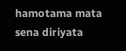hamotama mata sena diriyata